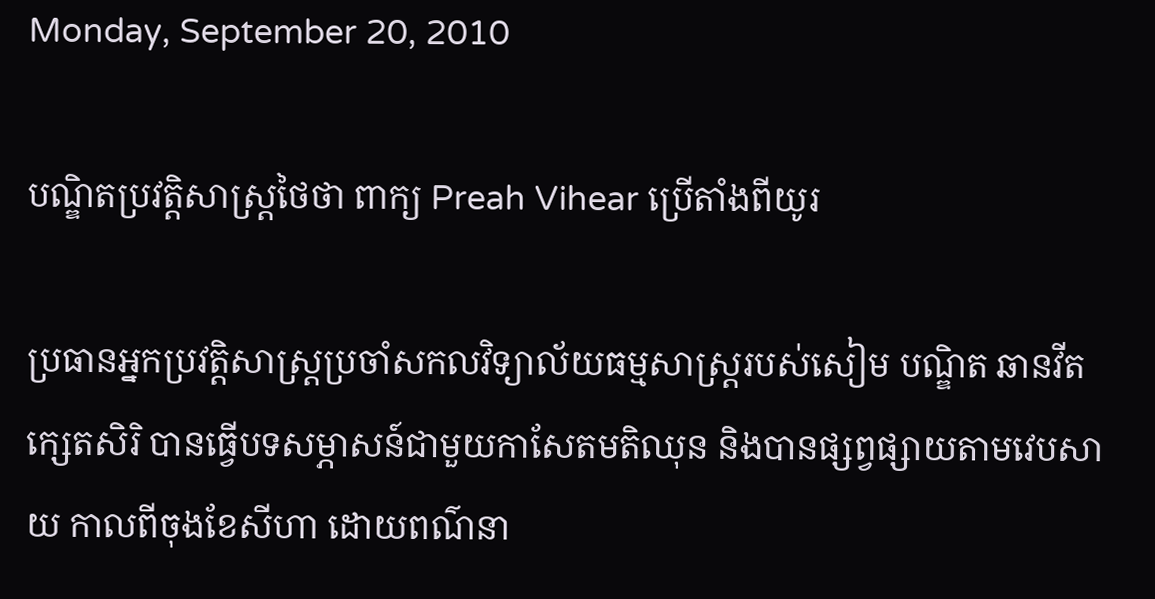Monday, September 20, 2010

បណ្ឌិតប្រវត្តិសាស្ត្រថៃថា ពាក្យ Preah Vihear ប្រើតាំងពីយូរ

ប្រធានអ្នកប្រវត្តិសាស្ត្រប្រចាំសកលវិទ្យាល័យធម្មសាស្ត្ររបស់សៀម បណ្ឌិត ឆានវីត ក្សេតសិរិ បានធ្វើបទសម្ភាសន៍ជាមួយកាសែតមតិឈុន និងបានផ្សព្វផ្សាយតាមវេបសាយ កាលពីចុងខែសីហា ដោយពណ៌នា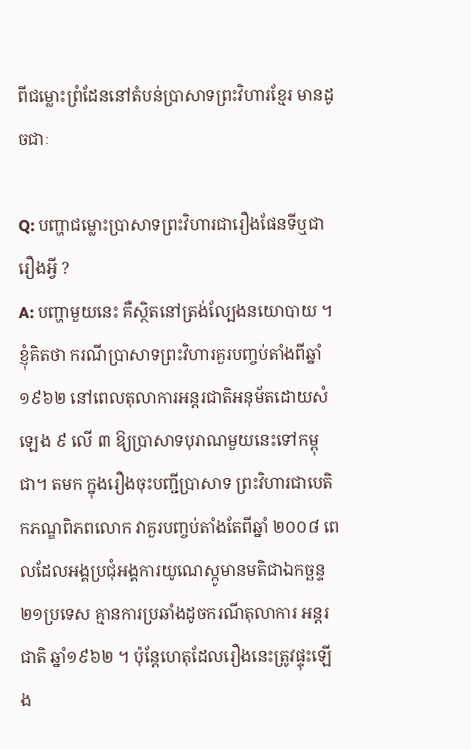ពីជម្លោះព្រំដែននៅតំបន់ប្រាសាទព្រះវិហារខ្មែរ មានដូចជាៈ

Q: បញ្ហាជម្លោះប្រាសាទព្រះវិហារជារឿងផែនទីឬជារឿងអ្វី ?
A: បញ្ហាមួយនេះ គឺស្ថិតនៅត្រង់ល្បែងនយោបាយ ។ ខ្ញុំគិតថា ករណីប្រាសាទព្រះវិហារគួរបញ្ចប់តាំងពីឆ្នាំ១៩៦២ នៅពេលតុលាការអន្តរជាតិអនុម័តដោយសំឡេង ៩ លើ ៣ ឱ្យប្រាសាទបុរាណមួយនេះទៅកម្ពុជា។ តមក ក្នុងរឿងចុះបញ្ជីប្រាសាទ ព្រះវិហារជាបេតិកភណ្ឌពិភពលោក វាគួរបញ្ចប់តាំងតែពីឆ្នាំ ២០០៨ ពេលដែលអង្គប្រជុំអង្គការយូណេស្កូមានមតិជាឯកច្ឆន្ទ ២១ប្រទេស គ្មានការប្រឆាំងដូចករណីតុលាការ អន្តរជាតិ ឆ្នាំ១៩៦២ ។ ប៉ុន្តែហេតុដែលរឿងនេះត្រូវផ្ទុះឡើង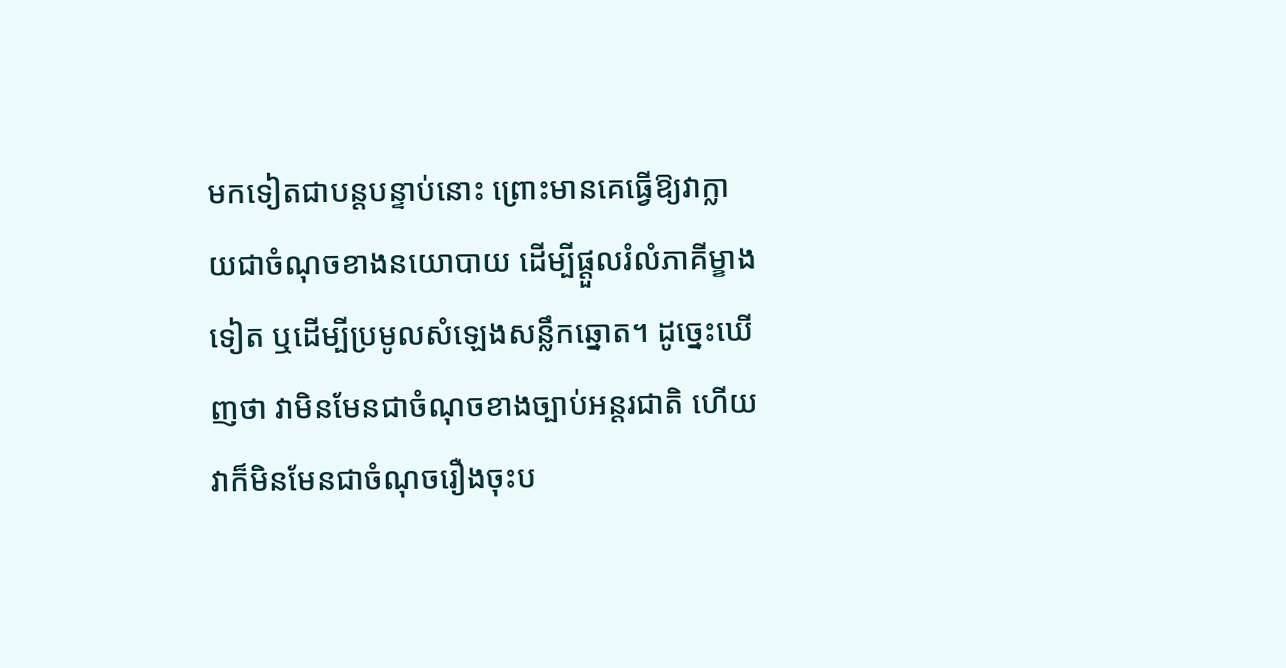មកទៀតជាបន្តបន្ទាប់នោះ ព្រោះមានគេធ្វើឱ្យវាក្លាយជាចំណុចខាងនយោបាយ ដើម្បីផ្តួលរំលំភាគីម្ខាងទៀត ឬដើម្បីប្រមូលសំឡេងសន្លឹកឆ្នោត។ ដូច្នេះឃើញថា វាមិនមែនជាចំណុចខាងច្បាប់អន្តរជាតិ ហើយវាក៏មិនមែនជាចំណុចរឿងចុះប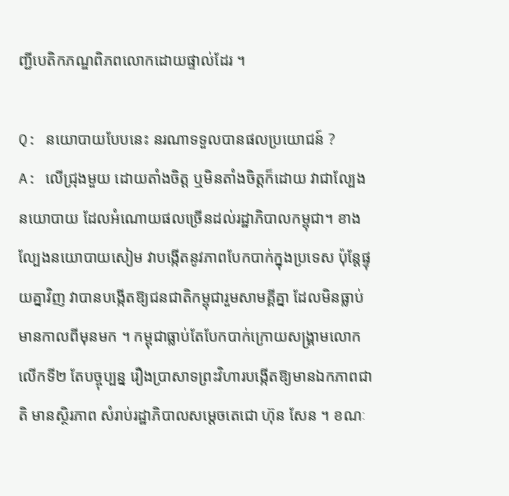ញ្ជីបេតិកភណ្ឌពិភពលោកដោយផ្ទាល់ដែរ ។

Q: នយោបាយបែបនេះ នរណាទទួលបានផលប្រយោជន៍ ?
A: លើជ្រុងមួយ ដោយតាំងចិត្ត ឬមិនតាំងចិត្តក៏ដោយ វាជាល្បែងនយោបាយ ដែលអំណោយផលច្រើនដល់រដ្ឋាភិបាលកម្ពុជា។ ខាងល្បែងនយោបាយសៀម វាបង្កើតនូវភាពបែកបាក់ក្នុងប្រទេស ប៉ុន្តែផ្ទុយគ្នាវិញ វាបានបង្កើតឱ្យជនជាតិកម្ពុជារួមសាមគ្គីគ្នា ដែលមិនធ្លាប់មានកាលពីមុនមក ។ កម្ពុជាធ្លាប់តែបែកបាក់ក្រោយសង្គ្រាមលោកលើកទី២ តែបច្ចុប្បន្ន រឿងប្រាសាទព្រះវិហារបង្កើតឱ្យមានឯកភាពជាតិ មានស្ថិរភាព សំរាប់រដ្ឋាភិបាលសម្តេចតេជោ ហ៊ុន សែន ។ ខណៈ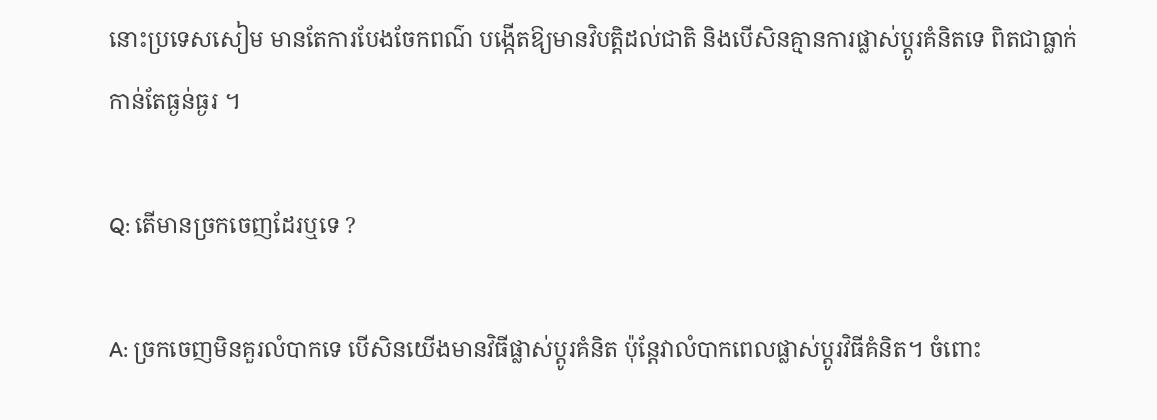នោះប្រទេសសៀម មានតែការបែងចែកពណ៌ បង្កើតឱ្យមានវិបត្តិដល់ជាតិ និងបើសិនគ្មានការផ្លាស់ប្តូរគំនិតទេ ពិតជាធ្លាក់កាន់តែធ្ងន់ធ្ងរ ។

Q: តើមានច្រកចេញដែរឬទេ ?

A: ច្រកចេញមិនគួរលំបាកទេ បើសិនយើងមានវិធីផ្លាស់ប្តូរគំនិត ប៉ុន្តែវាលំបាកពេលផ្លាស់ប្តូរវិធីគំនិត។ ចំពោះ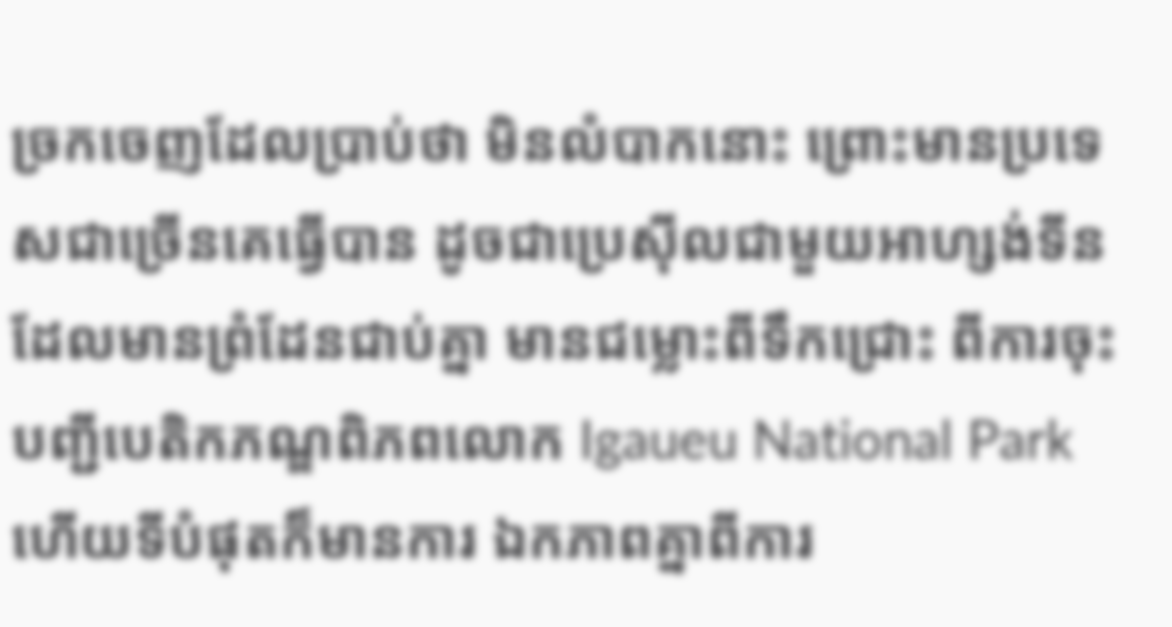ច្រកចេញដែលប្រាប់ថា មិនលំបាកនោះ ព្រោះមានប្រទេសជាច្រើនគេធ្វើបាន ដូចជាប្រេស៊ីលជាមួយអាហ្សង់ទីន ដែលមានព្រំដែនជាប់គ្នា មានជម្លោះពីទឹកជ្រោះ ពីការចុះបញ្ជីបេតិកភណ្ឌពិភពលោក Igaueu National Park ហើយទីបំផុតក៏មានការ ឯកភាពគ្នាពីការ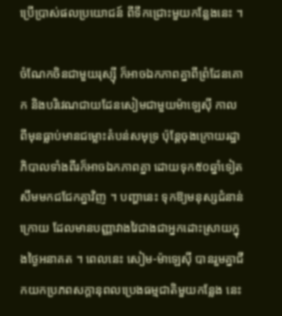ប្រើប្រាស់ផលប្រយោជន៍ ពីទឹកជ្រោះមួយកន្លែងនេះ ។

ចំណែកចិនជាមួយរុស្ស៊ី ក៏អាចឯកភាពគ្នាពីព្រំដែនគោក និងបរិវេណជាយដែនសៀមជាមួយម៉ាឡេស៊ី កាលពីមុនធ្លាប់មានជម្លោះតំបន់សមុទ្រ ប៉ុន្តែចុងក្រោយរដ្ឋាភិបាលទាំងពីរក៏អាចឯកភាពគ្នា ដោយទុក៥០ឆ្នាំទៀត សឹមមកជជែកគ្នាវិញ ។ បញ្ហានេះ ទុកឱ្យមនុស្សជំនាន់ក្រោយ ដែលមានបញ្ញាវាងវៃជាងជាអ្នកដោះស្រាយក្នុងថៃ្ងអនាគត ។ ពេលនេះ សៀម-ម៉ាឡេស៊ី បានរួមគ្នាជីកយកប្រភពសក្តានុពលប្រេងធម្មជាតិមួយកន្លែង នេះ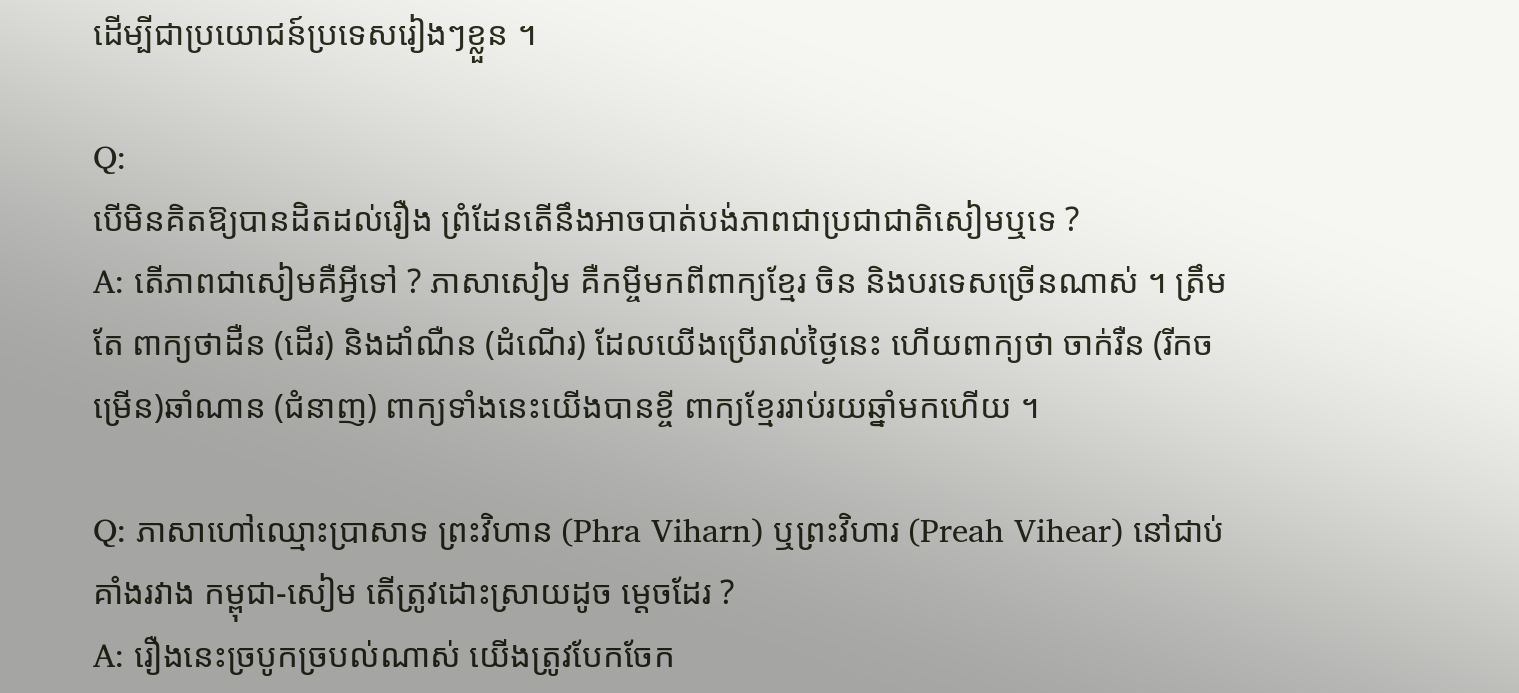ដើម្បីជាប្រយោជន៍ប្រទេសរៀងៗខ្លួន ។

Q:
បើមិនគិតឱ្យបានដិតដល់រឿង ព្រំដែនតើនឹងអាចបាត់បង់ភាពជាប្រជាជាតិសៀមឬទេ ?
A: តើភាពជាសៀមគឺអ្វីទៅ ? ភាសាសៀម គឺកម្ចីមកពីពាក្យខ្មែរ ចិន និងបរទេសច្រើនណាស់ ។ ត្រឹមតែ ពាក្យថាដឺន (ដើរ) និងដាំណឺន (ដំណើរ) ដែលយើងប្រើរាល់ថៃ្ងនេះ ហើយពាក្យថា ចាក់រឺន (រីកចម្រើន)ឆាំណាន (ជំនាញ) ពាក្យទាំងនេះយើងបានខ្ចី ពាក្យខ្មែររាប់រយឆ្នាំមកហើយ ។

Q: ភាសាហៅឈ្មោះប្រាសាទ ព្រះវិហាន (Phra Viharn) ឬព្រះវិហារ (Preah Vihear) នៅជាប់គាំងរវាង កម្ពុជា-សៀម តើត្រូវដោះស្រាយដូច ម្តេចដែរ ?
A: រឿងនេះច្របូកច្របល់ណាស់ យើងត្រូវបែកចែក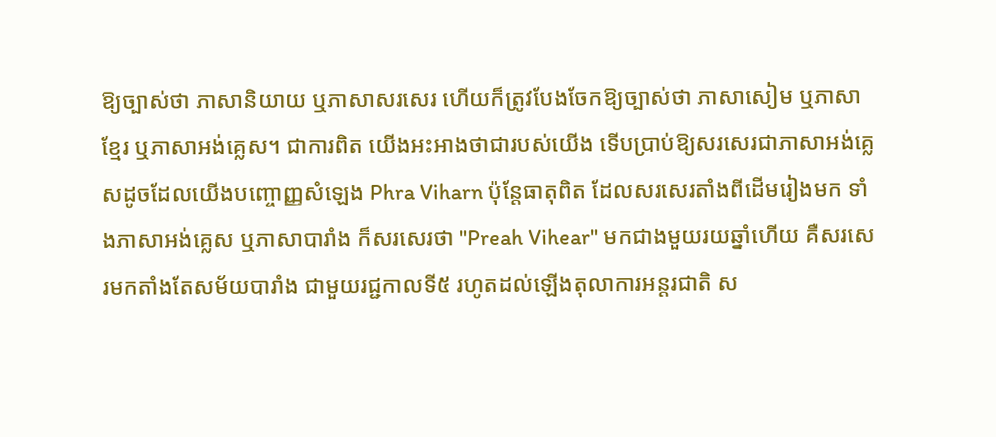ឱ្យច្បាស់ថា ភាសានិយាយ ឬភាសាសរសេរ ហើយក៏ត្រូវបែងចែកឱ្យច្បាស់ថា ភាសាសៀម ឬភាសាខ្មែរ ឬភាសាអង់គ្លេស។ ជាការពិត យើងអះអាងថាជារបស់យើង ទើបប្រាប់ឱ្យសរសេរជាភាសាអង់គ្លេសដូចដែលយើងបញ្ចោញ្ញសំឡេង Phra Viharn ប៉ុន្តែធាតុពិត ដែលសរសេរតាំងពីដើមរៀងមក ទាំងភាសាអង់គ្លេស ឬភាសាបារាំង ក៏សរសេរថា "Preah Vihear" មកជាងមួយរយឆ្នាំហើយ គឺសរសេរមកតាំងតែសម័យបារាំង ជាមួយរជ្ជកាលទី៥ រហូតដល់ឡើងតុលាការអន្តរជាតិ ស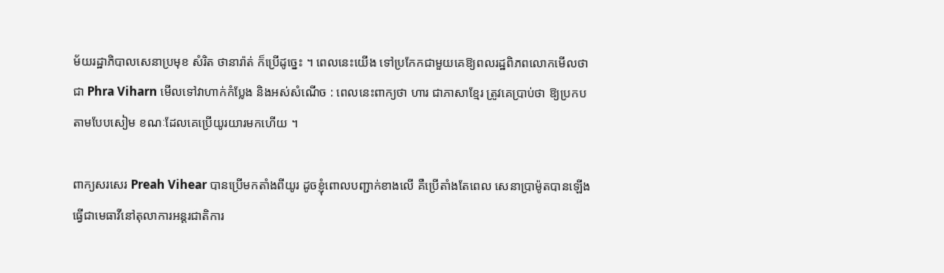ម័យរដ្ឋាភិបាលសេនាប្រមុខ សំរិត ថានារ៉ាត់ ក៏ប្រើដូច្នេះ ។ ពេលនេះយើង ទៅប្រកែកជាមួយគេឱ្យពលរដ្ឋពិភពលោកមើលថាជា Phra Viharn មើលទៅវាហាក់កំប្លែង និងអស់សំណើច : ពេលនេះពាក្យថា ហារ ជាភាសាខ្មែរ ត្រូវគេប្រាប់ថា ឱ្យប្រកបតាមបែបសៀម ខណៈដែលគេប្រើយូរយារមកហើយ ។

ពាក្យសរសេរ Preah Vihear បានប្រើមកតាំងពីយូរ ដូចខ្ញុំពោលបញ្ជាក់ខាងលើ គឺប្រើតាំងតែពេល សេនាប្រាម៉ូតបានឡើងធ្វើជាមេធាវីនៅតុលាការអន្តរជាតិការ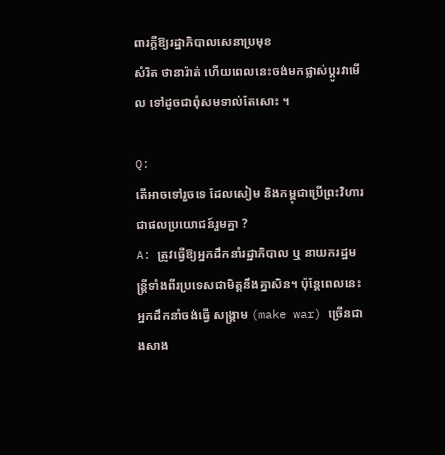ពារក្តីឱ្យរដ្ឋាភិបាលសេនាប្រមុខ
សំរិត ថានារ៉ាត់ ហើយពេលនេះចង់មកផ្លាស់ប្តូរវាមើល ទៅដូចជាពុំសមទាល់តែសោះ ។

Q:
តើអាចទៅរួចទេ ដែលសៀម និងកម្ពុជាប្រើព្រះវិហារជាផលប្រយោជន៍រួមគ្នា ?
A: ត្រូវធ្វើឱ្យអ្នកដឹកនាំរដ្ឋាភិបាល ឬ នាយករដ្ឋមន្ត្រីទាំងពីរប្រទេសជាមិត្តនឹងគ្នាសិន។ ប៉ុន្តែពេលនេះអ្នកដឹកនាំចង់ធ្វើ សង្គ្រាម (make war) ច្រើនជាងសាង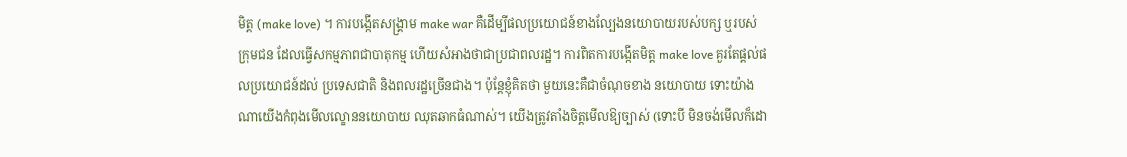មិត្ត (make love) ។ ការបង្កើតសង្គ្រាម make war គឺដើម្បីផលប្រយោជន៍ខាងល្បែងនយោបាយរបស់បក្ស ឬរបស់ក្រុមជន ដែលធ្វើសកម្មភាពជាបាតុកម្ម ហើយសំអាងថាជាប្រជាពលរដ្ឋ។ ការពិតការបង្កើតមិត្ត make love គួរតែផ្តល់ផលប្រយោជន៍ដល់ ប្រទេសជាតិ និងពលរដ្ឋច្រើនជាង។ ប៉ុន្តែខ្ញុំគិតថា មួយនេះគឺជាចំណុចខាង នយោបាយ ទោះយ៉ាងណាយើងកំពុងមើលល្ខោននយោបាយ ឈុតឆាកធំណាស់។ យើងត្រូវតាំងចិត្តមើលឱ្យច្បាស់ (ទោះបី មិនចង់មើលក៏ដោ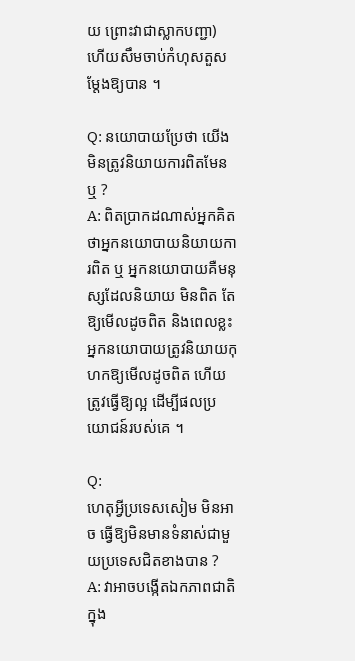យ ព្រោះវាជាស្លាកបញ្ជា) ហើយសឹមចាប់កំហុសតួសម្តែងឱ្យបាន ។

Q: នយោបាយប្រែថា យើងមិនត្រូវនិយាយការពិតមែនឬ ?
A: ពិតប្រាកដណាស់អ្នកគិតថាអ្នកនយោបាយនិយាយការពិត ឬ អ្នកនយោបាយគឺមនុស្សដែលនិយាយ មិនពិត តែឱ្យមើលដូចពិត និងពេលខ្លះអ្នកនយោបាយត្រូវនិយាយកុហកឱ្យមើលដូចពិត ហើយត្រូវធ្វើឱ្យល្អ ដើម្បីផលប្រយោជន៍របស់គេ ។

Q:
ហេតុអ្វីប្រទេសសៀម មិនអាច ធ្វើឱ្យមិនមានទំនាស់ជាមួយប្រទេសជិតខាងបាន ?
A: វាអាចបង្កើតឯកភាពជាតិក្នុង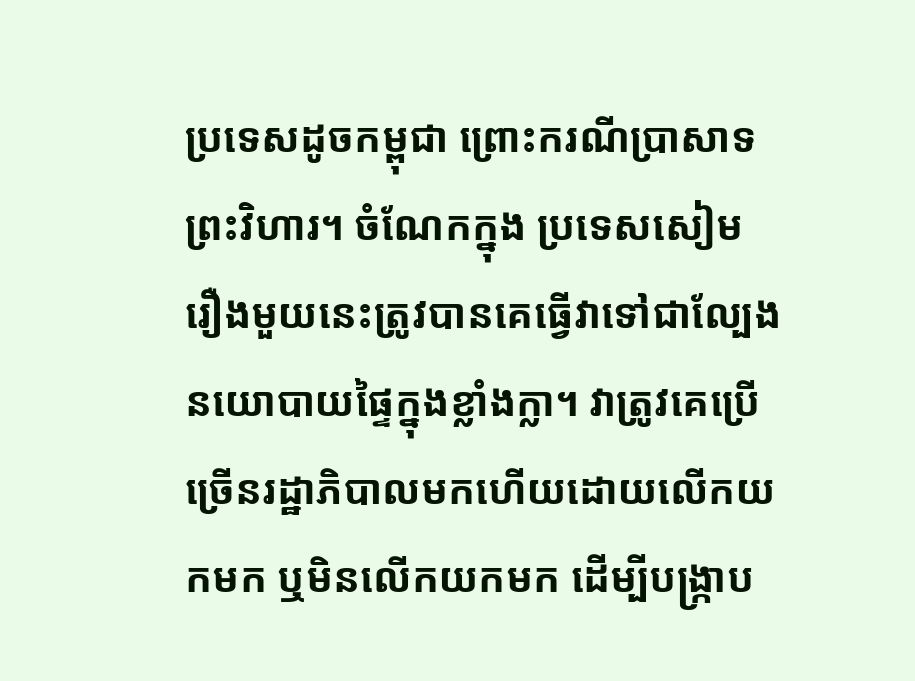ប្រទេសដូចកម្ពុជា ព្រោះករណីប្រាសាទព្រះវិហារ។ ចំណែកក្នុង ប្រទេសសៀម រឿងមួយនេះត្រូវបានគេធ្វើវាទៅជាល្បែងនយោបាយផ្ទៃក្នុងខ្លាំងក្លា។ វាត្រូវគេប្រើច្រើនរដ្ឋាភិបាលមកហើយដោយលើកយកមក ឬមិនលើកយកមក ដើម្បីបង្ក្រាប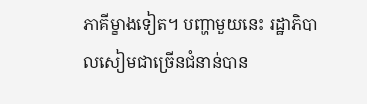ភាគីម្ខាងទៀត។ បញ្ហាមួយនេះ រដ្ឋាភិបាលសៀមជាច្រើនជំនាន់បាន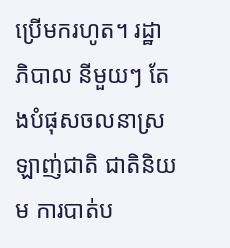ប្រើមករហូត។ រដ្ឋា ភិបាល នីមួយៗ តែងបំផុសចលនាស្រឡាញ់ជាតិ ជាតិនិយម ការបាត់ប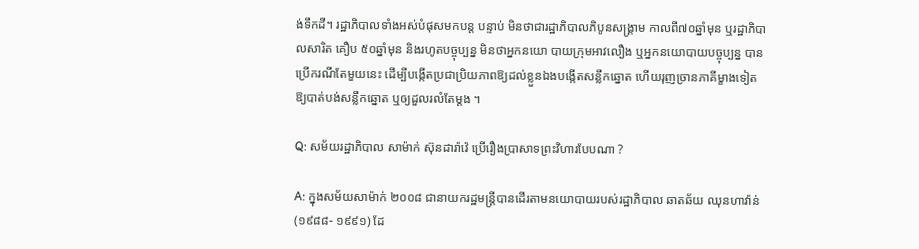ង់ទឹកដី។ រដ្ឋាភិបាលទាំងអស់បំផុសមកបន្ត បន្ទាប់ មិនថាជារដ្ឋាភិបាលភិបូនសង្គ្រាម កាលពី៧០ឆ្នាំមុន ឬរដ្ឋាភិបាលសារិត គឿប ៥០ឆ្នាំមុន និងរហូតបច្ចុប្បន្ន មិនថាអ្នកនយោ បាយក្រុមអាវលឿង ឬអ្នកនយោបាយបច្ចុប្បន្ន បានប្រើករណីតែមួយនេះ ដើម្បីបង្កើតប្រជាប្រិយភាពឱ្យដល់ខ្លួនឯងបង្កើតសន្លឹកឆ្នោត ហើយរុញច្រានភាគីម្ខាងទៀត ឱ្យបាត់បង់សន្លឹកឆ្នោត ឬឲ្យដួលរលំតែម្តង ។

Q: សម័យរដ្ឋាភិបាល សាម៉ាក់ ស៊ុនដារ៉ាវ៉េ ប្រើរឿងប្រាសាទព្រះវិហារបែបណា ?

A: ក្នុងសម័យសាម៉ាក់ ២០០៨ ជានាយករដ្ឋមន្ត្រីបានដើរតាមនយោបាយរបស់រដ្ឋាភិបាល ឆាតឆ័យ ឈុនហាវ៉ាន់ (១៩៨៨- ១៩៩១) ដែ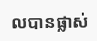លបានផ្លាស់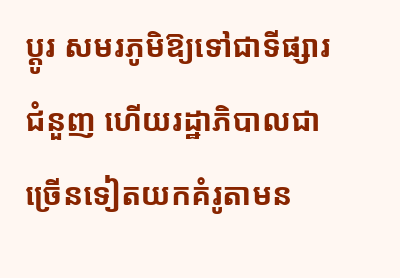ប្តូរ សមរភូមិឱ្យទៅជាទីផ្សារជំនួញ ហើយរដ្ឋាភិបាលជាច្រើនទៀតយកគំរូតាមន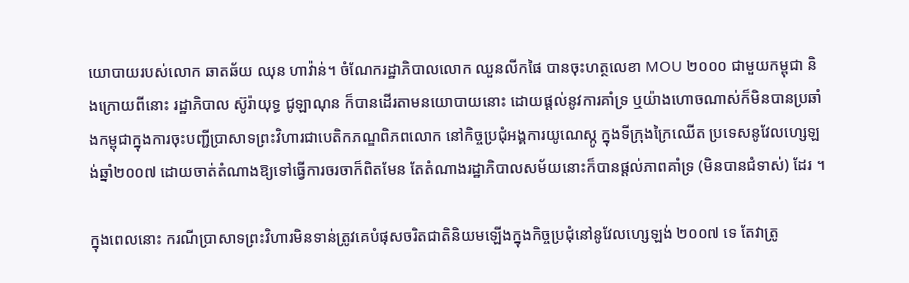យោបាយរបស់លោក ឆាតឆ័យ ឈុន ហាវ៉ាន់។ ចំណែករដ្ឋាភិបាលលោក ឈួនលីកផៃ បានចុះហត្ថលេខា MOU ២០០០ ជាមួយកម្ពុជា និងក្រោយពីនោះ រដ្ឋាភិបាល ស៊ូរ៉ាយុទ្ធ ជូឡាណុន ក៏បានដើរតាមនយោបាយនោះ ដោយផ្តល់នូវការគាំទ្រ ឬយ៉ាងហោចណាស់ក៏មិនបានប្រឆាំងកម្ពុជាក្នុងការចុះបញ្ជីប្រាសាទព្រះវិហារជាបេតិកភណ្ឌពិភពលោក នៅកិច្ចប្រជុំអង្គការយូណេស្កូ ក្នុងទីក្រុងក្រៃឈើត ប្រទេសនូវែលហ្សេឡង់ឆ្នាំ២០០៧ ដោយចាត់តំណាងឱ្យទៅធ្វើការចរចាក៏ពិតមែន តែតំណាងរដ្ឋាភិបាលសម័យនោះក៏បានផ្តល់ភាពគាំទ្រ (មិនបានជំទាស់) ដែរ ។

ក្នុងពេលនោះ ករណីប្រាសាទព្រះវិហារមិនទាន់ត្រូវគេបំផុសចរិតជាតិនិយមឡើងក្នុងកិច្ចប្រជុំនៅនូវែលហ្សេឡង់ ២០០៧ ទេ តែវាត្រូ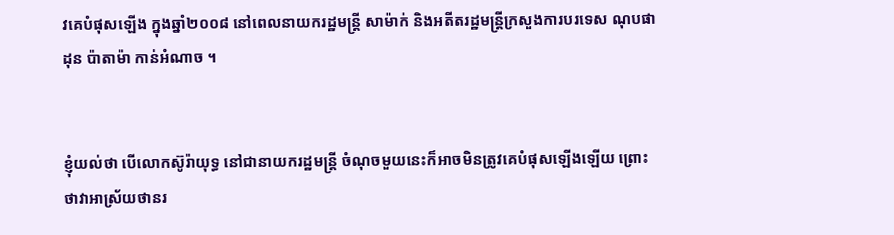វគេបំផុសឡើង ក្នុងឆ្នាំ២០០៨ នៅពេលនាយករដ្ឋមន្ត្រី សាម៉ាក់ និងអតីតរដ្ឋមន្ត្រីក្រសួងការបរទេស ណុបផាដុន ប៉ាតាម៉ា កាន់អំណាច ។


ខ្ញុំយល់ថា បើលោកស៊ូរ៉ាយុទ្ធ នៅជានាយករដ្ឋមន្ត្រី ចំណុចមួយនេះក៏អាចមិនត្រូវគេបំផុសឡើងឡើយ ព្រោះថាវាអាស្រ័យថានរ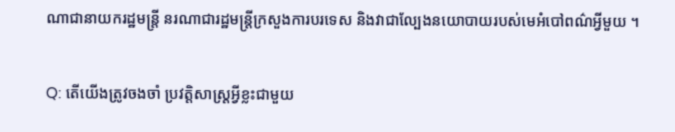ណាជានាយករដ្ឋមន្ត្រី នរណាជារដ្ឋមន្ត្រីក្រសួងការបរទេស និងវាជាល្បែងនយោបាយរបស់មេអំបៅពណ៌អ្វីមួយ ។

Q: តើយើងត្រូវចងចាំ ប្រវត្តិសាស្ត្រអ្វីខ្លះជាមួយ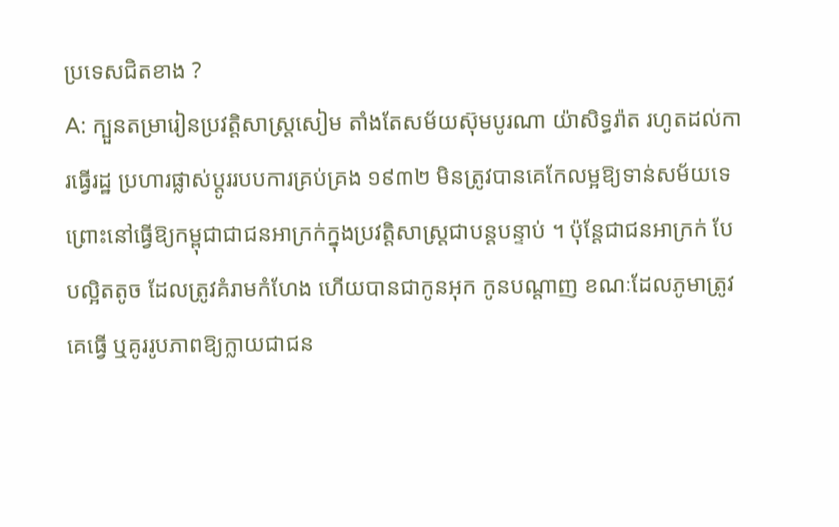ប្រទេសជិតខាង ?
A: ក្បួនតម្រារៀនប្រវត្តិសាស្ត្រសៀម តាំងតែសម័យស៊ុមបូរណា យ៉ាសិទ្ធរ៉ាត រហូតដល់ការធ្វើរដ្ឋ ប្រហារផ្លាស់ប្តូររបបការគ្រប់គ្រង ១៩៣២ មិនត្រូវបានគេកែលម្អឱ្យទាន់សម័យទេ ព្រោះនៅធ្វើឱ្យកម្ពុជាជាជនអាក្រក់ក្នុងប្រវត្តិសាស្ត្រជាបន្តបន្ទាប់ ។ ប៉ុន្តែជាជនអាក្រក់ បែបល្អិតតូច ដែលត្រូវគំរាមកំហែង ហើយបានជាកូនអុក កូនបណ្តាញ ខណៈដែលភូមាត្រូវគេធ្វើ ឬគូររូបភាពឱ្យក្លាយជាជន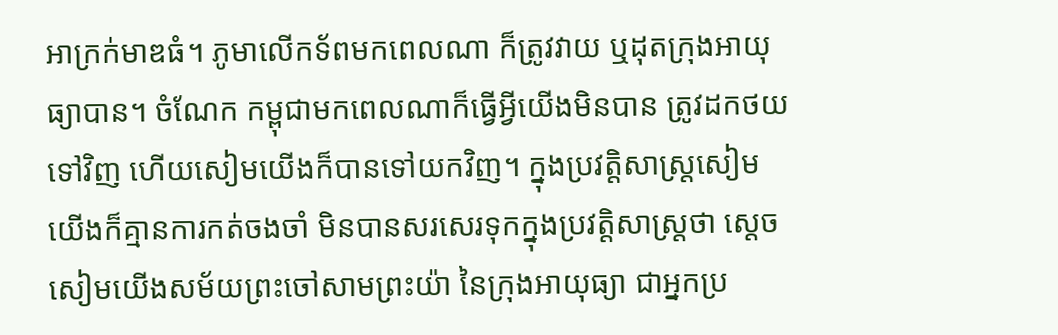អាក្រក់មាឌធំ។ ភូមាលើកទ័ពមកពេលណា ក៏ត្រូវវាយ ឬដុតក្រុងអាយុធ្យាបាន។ ចំណែក កម្ពុជាមកពេលណាក៏ធ្វើអ្វីយើងមិនបាន ត្រូវដកថយទៅវិញ ហើយសៀមយើងក៏បានទៅយកវិញ។ ក្នុងប្រវត្តិសាស្ត្រសៀម យើងក៏គ្មានការកត់ចងចាំ មិនបានសរសេរទុកក្នុងប្រវត្តិសាស្ត្រថា ស្តេចសៀមយើងសម័យព្រះចៅសាមព្រះយ៉ា នៃក្រុងអាយុធ្យា ជាអ្នកប្រ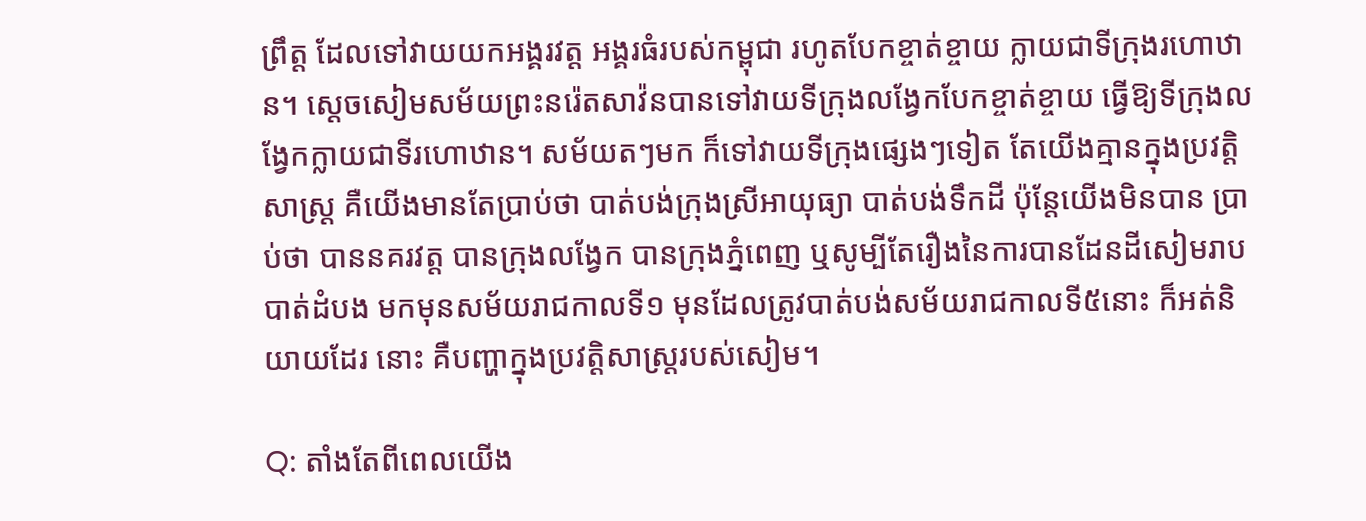ព្រឹត្ត ដែលទៅវាយយកអង្គរវត្ត អង្គរធំរបស់កម្ពុជា រហូតបែកខ្ចាត់ខ្ចាយ ក្លាយជាទីក្រុងរហោឋាន។ ស្តេចសៀមសម័យព្រះនរ៉េតសាវ៉នបានទៅវាយទីក្រុងលង្វែកបែកខ្ចាត់ខ្ចាយ ធ្វើឱ្យទីក្រុងលង្វែកក្លាយជាទីរហោឋាន។ សម័យតៗមក ក៏ទៅវាយទីក្រុងផ្សេងៗទៀត តែយើងគ្មានក្នុងប្រវត្តិសាស្ត្រ គឺយើងមានតែប្រាប់ថា បាត់បង់ក្រុងស្រីអាយុធ្យា បាត់បង់ទឹកដី ប៉ុន្តែយើងមិនបាន ប្រាប់ថា បាននគរវត្ត បានក្រុងលង្វែក បានក្រុងភ្នំពេញ ឬសូម្បីតែរឿងនៃការបានដែនដីសៀមរាប បាត់ដំបង មកមុនសម័យរាជកាលទី១ មុនដែលត្រូវបាត់បង់សម័យរាជកាលទី៥នោះ ក៏អត់និយាយដែរ នោះ គឺបញ្ហាក្នុងប្រវត្តិសាស្ត្ររបស់សៀម។

Q: តាំងតែពីពេលយើង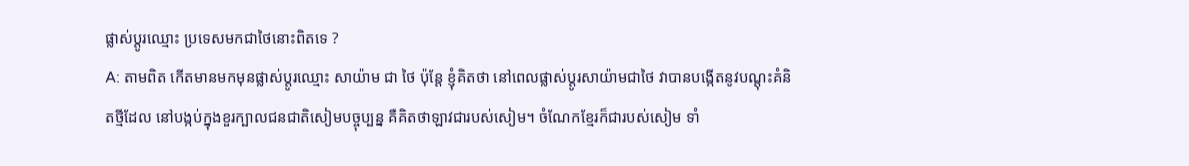ផ្លាស់ប្តូរឈ្មោះ ប្រទេសមកជាថៃនោះពិតទេ ?
A: តាមពិត កើតមានមកមុនផ្លាស់ប្តូរឈ្មោះ សាយ៉ាម ជា ថៃ ប៉ុន្តែ ខ្ញុំគិតថា នៅពេលផ្លាស់ប្តូរសាយ៉ាមជាថៃ វាបានបង្កើតនូវបណ្តុះគំនិតថ្មីដែល នៅបង្កប់ក្នុងខួរក្បាលជនជាតិសៀមបច្ចុប្បន្ន គឺគិតថាឡាវជារបស់សៀម។ ចំណែកខ្មែរក៏ជារបស់សៀម ទាំ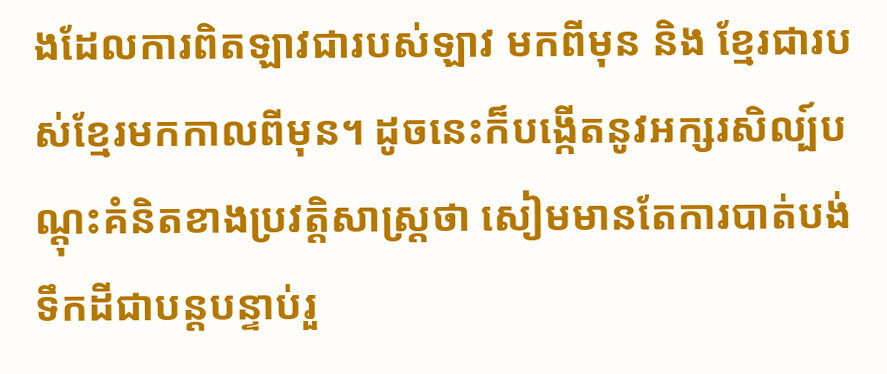ងដែលការពិតឡាវជារបស់ឡាវ មកពីមុន និង ខ្មែរជារបស់ខ្មែរមកកាលពីមុន។ ដូចនេះក៏បង្កើតនូវអក្សរសិល្ប៍បណ្តុះគំនិតខាងប្រវត្តិសាស្ត្រថា សៀមមានតែការបាត់បង់ទឹកដីជាបន្តបន្ទាប់រួ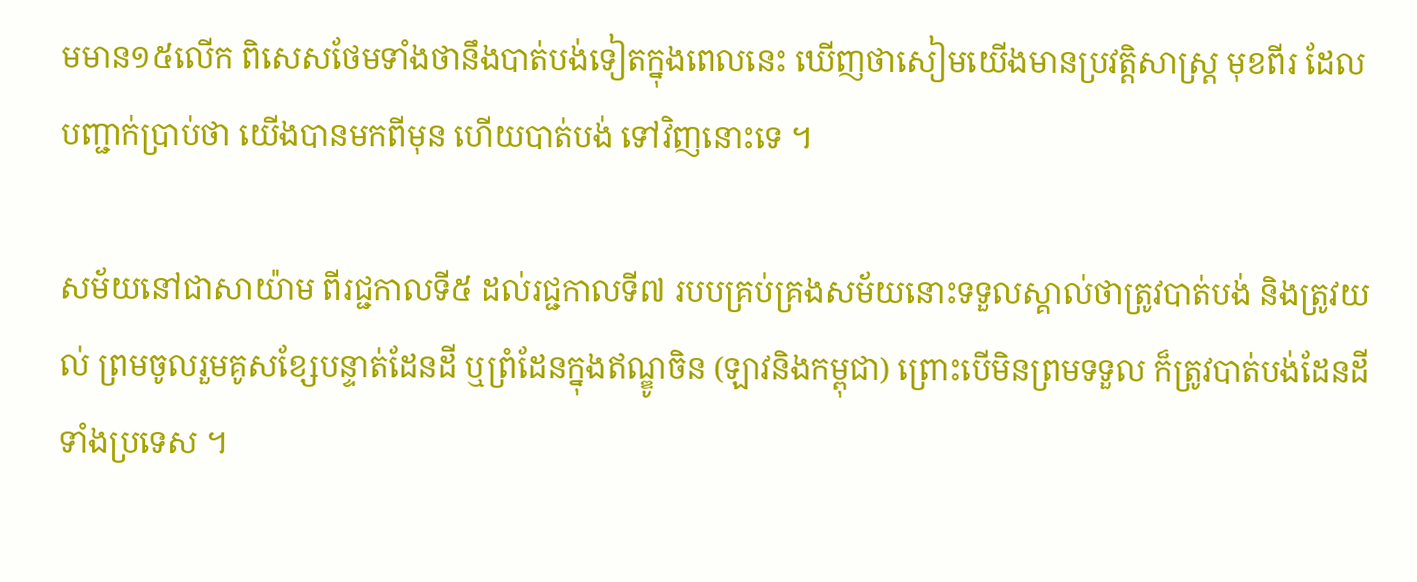មមាន១៥លើក ពិសេសថែមទាំងថានឹងបាត់បង់ទៀតក្នុងពេលនេះ ឃើញថាសៀមយើងមានប្រវត្តិសាស្ត្រ មុខពីរ ដែលបញ្ជាក់ប្រាប់ថា យើងបានមកពីមុន ហើយបាត់បង់ ទៅវិញនោះទេ ។

សម័យនៅជាសាយ៉ាម ពីរជ្ជកាលទី៥ ដល់រជ្ជកាលទី៧ របបគ្រប់គ្រងសម័យនោះទទួលស្គាល់ថាត្រូវបាត់បង់ និងត្រូវយល់ ព្រមចូលរួមគូសខ្សែបន្ទាត់ដែនដី ឬព្រំដែនក្នុងឥណ្ឌូចិន (ឡាវនិងកម្ពុជា) ព្រោះបើមិនព្រមទទួល ក៏ត្រូវបាត់បង់ដែនដីទាំងប្រទេស ។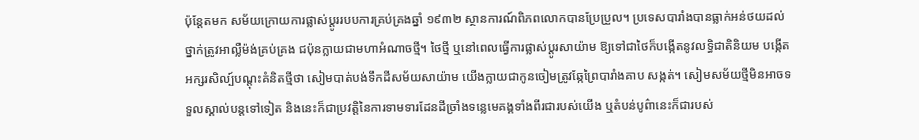ប៉ុន្តែតមក សម័យក្រោយការផ្លាស់ប្តូររបបការគ្រប់គ្រងឆ្នាំ ១៩៣២ ស្ថានការណ៍ពិភពលោកបានប្រែប្រួល។ ប្រទេសបារាំងបានធ្លាក់អន់ថយដល់ថ្នាក់ត្រូវអាល្លឺម៉ង់គ្រប់គ្រង ជប៉ុនក្លាយជាមហាអំណាចថ្មី។ ថៃថ្មី ឬនៅពេលធ្វើការផ្លាស់ប្តូរសាយ៉ាម ឱ្យទៅជាថៃក៏បង្កើតនូវលទ្ធិជាតិនិយម បង្កើតអក្សរសិល្ប៍បណ្តុះគំនិតថ្មីថា សៀមបាត់បង់ទឹកដីសម័យសាយ៉ាម យើងក្លាយជាកូនចៀមត្រូវឆ្កែព្រៃបារាំងគាប សង្កត់។ សៀមសម័យថ្មីមិនអាចទទួលស្គាល់បន្តទៅទៀត និងនេះក៏ជាប្រវត្តិនៃការទាមទារដែនដីច្រាំងទន្លេមេគង្គទាំងពីរជារបស់យើង ឬតំបន់បូព៌ានេះក៏ជារបស់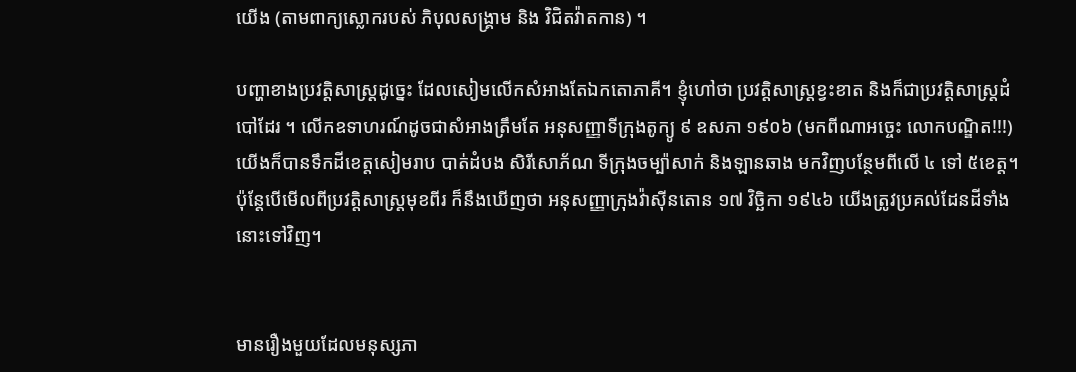យើង (តាមពាក្យស្លោករបស់ ភិបុលសង្គ្រាម និង វិជិតវ៉ាតកាន) ។

បញ្ហាខាងប្រវត្តិសាស្ត្រដូច្នេះ ដែលសៀមលើកសំអាងតែឯកតោភាគី។ ខ្ញុំហៅថា ប្រវត្តិសាស្ត្រខ្វះខាត និងក៏ជាប្រវត្តិសាស្ត្រដំបៅដែរ ។ លើកឧទាហរណ៍ដូចជាសំអាងត្រឹមតែ អនុសញ្ញាទីក្រុងតូក្យូ ៩ ឧសភា ១៩០៦ (មកពីណាអច្ចេះ លោកបណ្ឌិត!!!) យើងក៏បានទឹកដីខេត្តសៀមរាប បាត់ដំបង សិរីសោភ័ណ ទីក្រុងចម្ប៉ាសាក់ និងឡានឆាង មកវិញបន្ថែមពីលើ ៤ ទៅ ៥ខេត្ត។ ប៉ុន្តែបើមើលពីប្រវត្តិសាស្ត្រមុខពីរ ក៏នឹងឃើញថា អនុសញ្ញាក្រុងវ៉ាស៊ីនតោន ១៧ វិច្ឆិកា ១៩៤៦ យើងត្រូវប្រគល់ដែនដីទាំងនោះទៅវិញ។


មានរឿងមួយដែលមនុស្សភា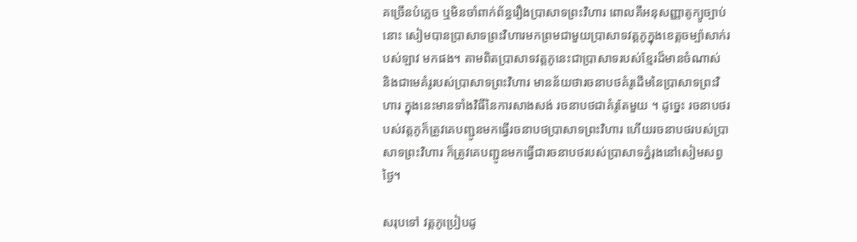គច្រើនបំភ្លេច ឬមិនចាំពាក់ព័ន្ធរឿងប្រាសាទព្រះវិហារ ពោលគឺអនុសញ្ញាតូក្យូច្បាប់នោះ សៀមបានប្រាសាទព្រះវិហារមកព្រមជាមួយប្រាសាទវត្តភូក្នុងខេត្តចម្ប៉ាសាក់របស់ឡាវ មកផង។ តាមពិតប្រាសាទវត្តភូនេះជាប្រាសាទរបស់ខ្មែរដ៏មានចំណាស់ និងជាមេគំរូរបស់ប្រាសាទព្រះវិហារ មានន័យថារចនាបថគំរូដើមនៃប្រាសាទព្រះវិហារ ក្នុងនេះមានទាំងវិធីនៃការសាងសង់ រចនាបថជាគំរូតែមួយ ។ ដូច្នេះ រចនាបថរបស់វត្តភូក៏ត្រូវគេបញ្ជូនមកធ្វើរចនាបថប្រាសាទព្រះវិហារ ហើយរចនាបថរបស់ប្រាសាទព្រះវិហារ ក៏ត្រូវគេបញ្ជូនមកធ្វើជារចនាបថរបស់ប្រាសាទភ្នំរុងនៅសៀមសព្វថៃ្ង។

សរុបទៅ វត្តភូប្រៀបដូ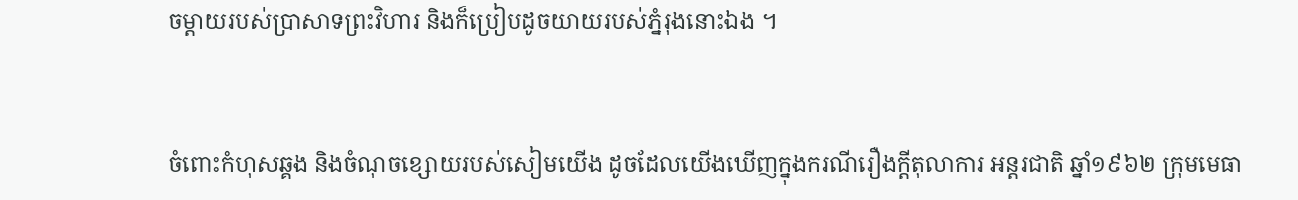ចម្តាយរបស់ប្រាសាទព្រះវិហារ និងក៏ប្រៀបដូចយាយរបស់ភ្នំរុងនោះឯង ។


ចំពោះកំហុសឆ្គង និងចំណុចខ្សោយរបស់សៀមយើង ដូចដែលយើងឃើញក្នុងករណីរឿងក្តីតុលាការ អន្តរជាតិ ឆ្នាំ១៩៦២ ក្រុមមេធា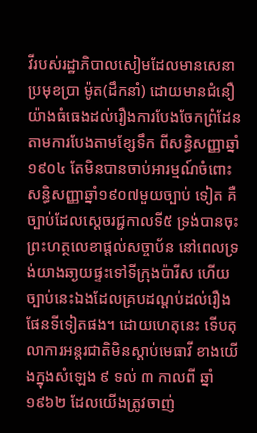វីរបស់រដ្ឋាភិបាលសៀមដែលមានសេនាប្រមុខប្រា ម៉ូត(ដឹកនាំ) ដោយមានជំនឿយ៉ាងធំធេងដល់រឿងការបែងចែកព្រំដែនតាមការបែងតាមខ្សែទឹក ពីសន្ធិសញ្ញាឆ្នាំ ១៩០៤ តែមិនបានចាប់អារម្មណ៍ចំពោះសន្ធិសញ្ញាឆ្នាំ១៩០៧មួយច្បាប់ ទៀត គឺច្បាប់ដែលស្តេចរជ្ជកាលទី៥ ទ្រង់បានចុះព្រះហត្ថលេខាផ្តល់សច្ចាប័ន នៅពេលទ្រង់យាងឆា្ងយផ្ទះទៅទីក្រុងប៉ារីស ហើយច្បាប់នេះឯងដែលគ្របដណ្តប់ដល់រឿងផែនទីទៀតផង។ ដោយហេតុនេះ ទើបតុលាការអន្តរជាតិមិនស្តាប់មេធាវី ខាងយើងក្នុងសំឡេង ៩ ទល់ ៣ កាលពី ឆ្នាំ១៩៦២ ដែលយើងត្រូវចាញ់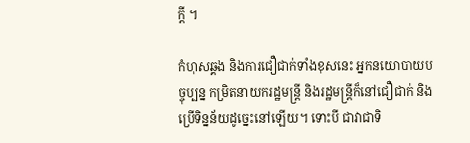ក្តី ។

កំហុសឆ្គង និងការជឿជាក់ទាំងខុសនេះ អ្នកនយោបាយបច្ចុប្បន្ន កម្រិតនាយករដ្ឋមន្ត្រី និងរដ្ឋមន្ត្រីក៏នៅជឿជាក់ និងប្រើទិន្នន័យដូច្នេះនៅឡើយ។ ទោះបី ជាវាជាទិ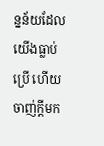ន្នន័យដែលយើងធ្លាប់ប្រើ ហើយចាញ់ក្តីមក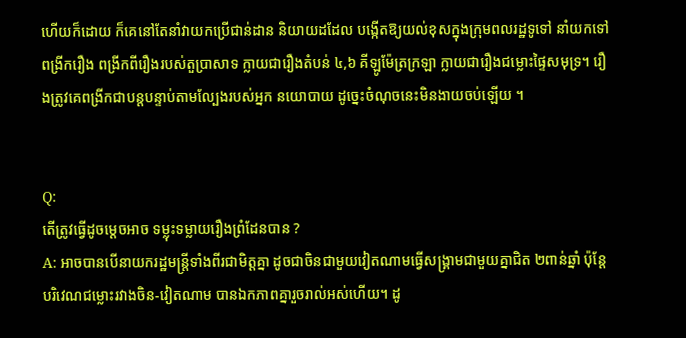ហើយក៏ដោយ ក៏គេនៅតែនាំវាយកប្រើជាន់ដាន និយាយដដែល បង្កើតឱ្យយល់ខុសក្នុងក្រុមពលរដ្ឋទូទៅ នាំយកទៅពង្រីករឿង ពង្រីកពីរឿងរបស់តួប្រាសាទ ក្លាយជារឿងតំបន់ ៤,៦ គីឡូម៉ែត្រក្រឡា ក្លាយជារឿងជម្លោះផ្ទៃសមុទ្រ។ រឿងត្រូវគេពង្រីកជាបន្តបន្ទាប់តាមល្បែងរបស់អ្នក នយោបាយ ដូច្នេះចំណុចនេះមិនងាយចប់ឡើយ ។


Q:
តើត្រូវធ្វើដូចម្តេចអាច ទម្លុះទម្លាយរឿងព្រំដែនបាន ?
A: អាចបានបើនាយករដ្ឋមន្ត្រីទាំងពីរជាមិត្តគ្នា ដូចជាចិនជាមួយវៀតណាមធ្វើសង្គ្រាមជាមួយគ្នាជិត ២ពាន់ឆ្នាំ ប៉ុន្តែបរិវេណជម្លោះរវាងចិន-វៀតណាម បានឯកភាពគ្នារួចរាល់អស់ហើយ។ ដូ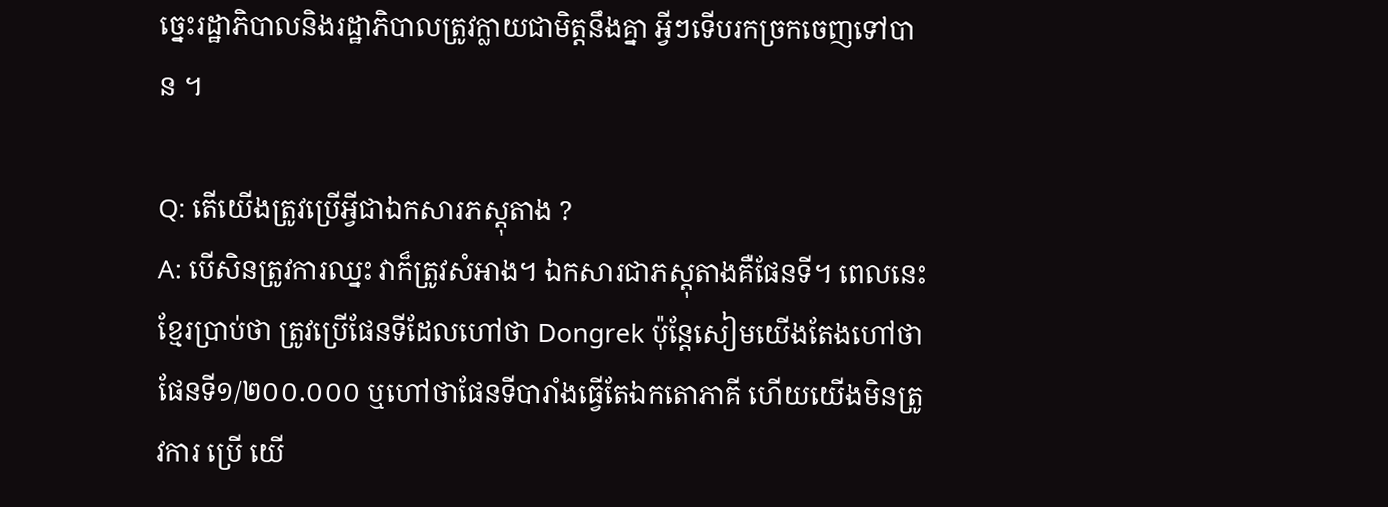ច្នេះរដ្ឋាភិបាលនិងរដ្ឋាភិបាលត្រូវក្លាយជាមិត្តនឹងគ្នា អ្វីៗទើបរកច្រកចេញទៅបាន ។

Q: តើយើងត្រូវប្រើអ្វីជាឯកសារភស្តុតាង ?
A: បើសិនត្រូវការឈ្នះ វាក៏ត្រូវសំអាង។ ឯកសារជាភស្តុតាងគឺផែនទី។ ពេលនេះខ្មែរប្រាប់ថា ត្រូវប្រើផែនទីដែលហៅថា Dongrek ប៉ុន្តែសៀមយើងតែងហៅថាផែនទី១/២០០.០០០ ឬហៅថាផែនទីបារាំងធ្វើតែឯកតោភាគី ហើយយើងមិនត្រូវការ ប្រើ យើ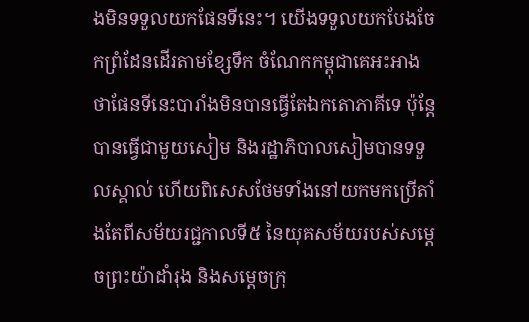ងមិនទទួលយកផែនទីនេះ។ យើងទទួលយកបែងចែកព្រំដែនដើរតាមខ្សែទឹក ចំណែកកម្ពុជាគេអះអាងថាផែនទីនេះបារាំងមិនបានធ្វើតែឯកតោភាគីទេ ប៉ុន្តែបានធ្វើជាមួយសៀម និងរដ្ឋាភិបាលសៀមបានទទួលស្គាល់ ហើយពិសេសថែមទាំងនៅយកមកប្រើតាំងតែពីសម័យរជ្ជកាលទី៥ នៃយុគសម័យរបស់សម្តេចព្រះយ៉ាដាំរុង និងសម្តេចក្រុ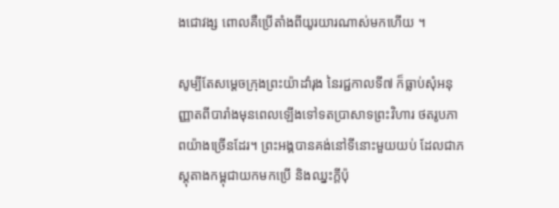ងជោវង្ស ពោលគឺប្រើតាំងពីយូរយារណាស់មកហើយ ។

សូម្បីតែសម្តេចក្រុងព្រះយ៉ាដាំរុង នៃរជ្ជកាលទី៧ ក៏ធ្លាប់សុំអនុញ្ញាតពីបារាំងមុនពេលឡើងទៅទតប្រាសាទព្រះវិហារ ថតរូបភាពយ៉ាងច្រើនដែរ។ ព្រះអង្គបានគង់នៅទីនោះមួយយប់ ដែលជាភស្តុតាងកម្ពុជាយកមកប្រើ និងឈ្នះក្តីប៉ុ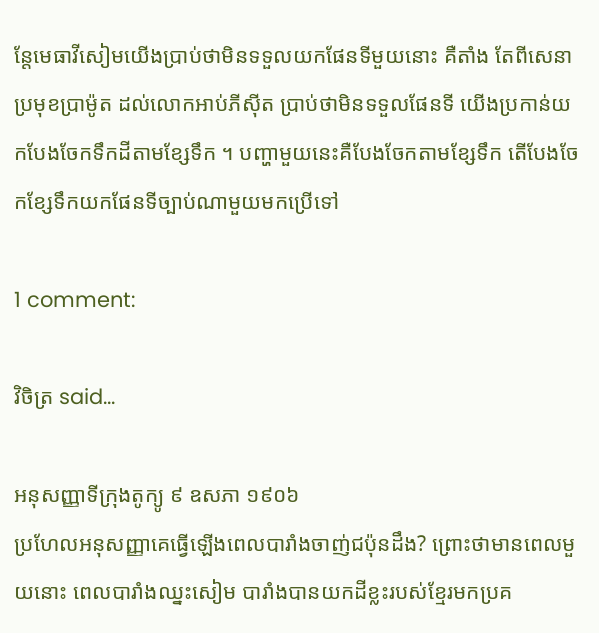ន្តែមេធាវីសៀមយើងប្រាប់ថាមិនទទួលយកផែនទីមួយនោះ គឺតាំង តែពីសេនាប្រមុខប្រាម៉ូត ដល់លោកអាប់ភីស៊ីត ប្រាប់ថាមិនទទួលផែនទី យើងប្រកាន់យកបែងចែកទឹកដីតាមខ្សែទឹក ។ បញ្ហាមួយនេះគឺបែងចែកតាមខ្សែទឹក តើបែងចែកខ្សែទឹកយកផែនទីច្បាប់ណាមួយមកប្រើទៅ

1 comment:

វិចិត្រ said...

អនុសញ្ញាទីក្រុងតូក្យូ ៩ ឧសភា ១៩០៦
ប្រហែលអនុសញ្ញាគេធ្វើឡើងពេលបារាំងចាញ់ជប៉ុនដឹង? ព្រោះថាមានពេលមួយនោះ ពេលបារាំងឈ្នះសៀម បារាំងបានយកដីខ្លះរបស់ខ្មែរមកប្រគ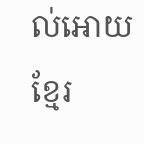ល់អោយខ្មែរ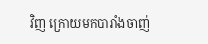វិញ ក្រោយមកបារាំងចាញ់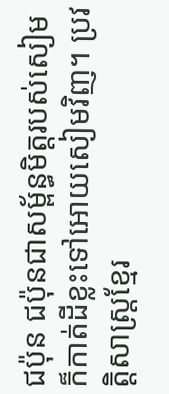ជប៉ុន ជប៉ុនជាសម្ព័ន្ធមិត្តរបស់សៀម ក៏កាត់ដីខ្លះទៅអោយសៀមវិញ។ ប្រវត្តិសាស្ត្រខ្មែរ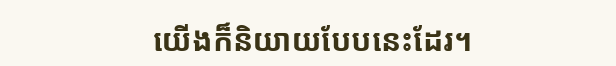យើងក៏និយាយបែបនេះដែរ។